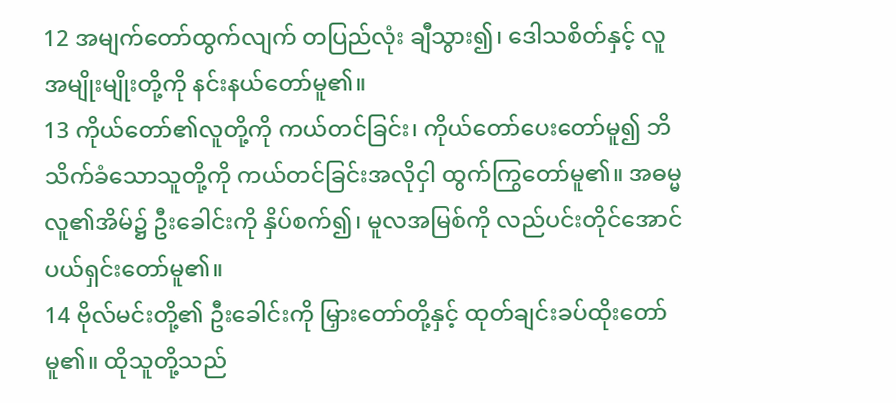12 အမျက်တော်ထွက်လျက် တပြည်လုံး ချီသွား၍၊ ဒေါသစိတ်နှင့် လူအမျိုးမျိုးတို့ကို နင်းနယ်တော်မူ၏။
13 ကိုယ်တော်၏လူတို့ကို ကယ်တင်ခြင်း၊ ကိုယ်တော်ပေးတော်မူ၍ ဘိသိက်ခံသောသူတို့ကို ကယ်တင်ခြင်းအလိုငှါ ထွက်ကြွတော်မူ၏။ အဓမ္မလူ၏အိမ်၌ ဦးခေါင်းကို နှိပ်စက်၍၊ မူလအမြစ်ကို လည်ပင်းတိုင်အောင် ပယ်ရှင်းတော်မူ၏။
14 ဗိုလ်မင်းတို့၏ ဦးခေါင်းကို မြှားတော်တို့နှင့် ထုတ်ချင်းခပ်ထိုးတော်မူ၏။ ထိုသူတို့သည်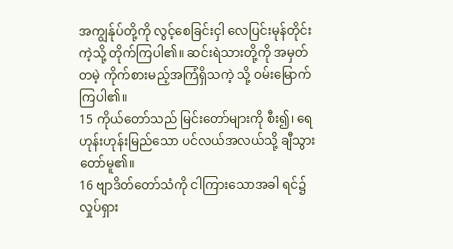အကျွန်ုပ်တို့ကို လွင့်စေခြင်းငှါ လေပြင်းမုန်တိုင်းကဲ့သို့ တိုက်ကြပါ၏။ ဆင်းရဲသားတို့ကို အမှတ်တမဲ့ ကိုက်စားမည့်အကြံရှိသကဲ့ သို့ ဝမ်းမြောက်ကြပါ၏။
15 ကိုယ်တော်သည် မြင်းတော်များကို စီး၍၊ ရေဟုန်းဟုန်းမြည်သော ပင်လယ်အလယ်သို့ ချီသွားတော်မူ၏။
16 ဗျာဒိတ်တော်သံကို ငါကြားသောအခါ ရင်၌ လှုပ်ရှား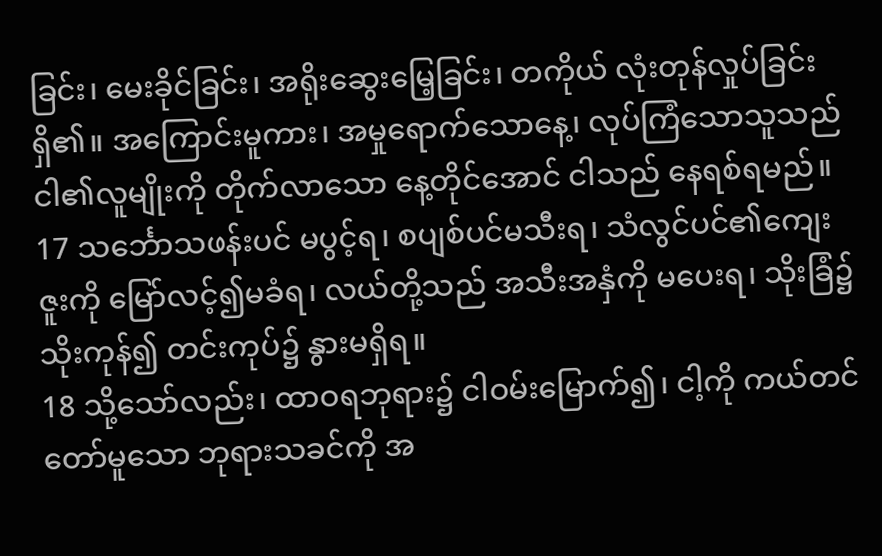ခြင်း၊ မေးခိုင်ခြင်း၊ အရိုးဆွေးမြေ့ခြင်း၊ တကိုယ် လုံးတုန်လှုပ်ခြင်းရှိ၏။ အကြောင်းမူကား၊ အမှုရောက်သောနေ့၊ လုပ်ကြံသောသူသည် ငါ၏လူမျိုးကို တိုက်လာသော နေ့တိုင်အောင် ငါသည် နေရစ်ရမည်။
17 သင်္ဘောသဖန်းပင် မပွင့်ရ၊ စပျစ်ပင်မသီးရ၊ သံလွင်ပင်၏ကျေးဇူးကို မြော်လင့်၍မခံရ၊ လယ်တို့သည် အသီးအနှံကို မပေးရ၊ သိုးခြံ၌ သိုးကုန်၍ တင်းကုပ်၌ နွားမရှိရ။
18 သို့သော်လည်း၊ ထာဝရဘုရား၌ ငါဝမ်းမြောက်၍၊ ငါ့ကို ကယ်တင်တော်မူသော ဘုရားသခင်ကို အ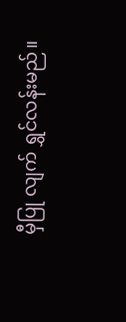မှီပြု လျက် ရွှင်လန်းမည်။